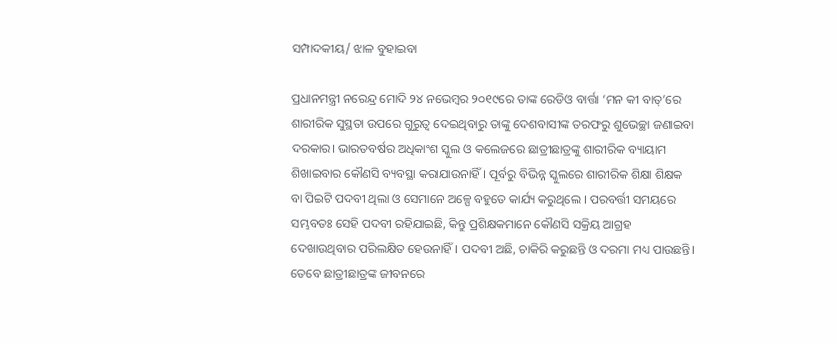ସମ୍ପାଦକୀୟ/ ଝାଳ ବୁହାଇବା

ପ୍ରଧାନମନ୍ତ୍ରୀ ନରେନ୍ଦ୍ର ମୋଦି ୨୪ ନଭେମ୍ବର ୨୦୧୯ରେ ତାଙ୍କ ରେଡିଓ ବାର୍ତ୍ତା ‘ମନ କୀ ବାତ୍‌’ରେ ଶାରୀରିକ ସୁସ୍ଥତା ଉପରେ ଗୁରୁତ୍ୱ ଦେଇଥିବାରୁ ତାଙ୍କୁ ଦେଶବାସୀଙ୍କ ତରଫରୁ ଶୁଭେଚ୍ଛା ଜଣାଇବା ଦରକାର। ଭାରତବର୍ଷର ଅଧିକାଂଶ ସ୍କୁଲ ଓ କଲେଜରେ ଛାତ୍ରୀଛାତ୍ରଙ୍କୁ ଶାରୀରିକ ବ୍ୟାୟାମ ଶିଖାଇବାର କୌଣସି ବ୍ୟବସ୍ଥା କରାଯାଉନାହିଁ। ପୂର୍ବରୁ ବିଭିନ୍ନ ସ୍କୁଲରେ ଶାରୀରିକ ଶିକ୍ଷା ଶିକ୍ଷକ ବା ପିଇଟି ପଦବୀ ଥିଲା ଓ ସେମାନେ ଅଳ୍ପେ ବହୁତେ କାର୍ଯ୍ୟ କରୁଥିଲେ । ପରବର୍ତ୍ତୀ ସମୟରେ ସମ୍ଭବତଃ ସେହି ପଦବୀ ରହିଯାଇଛି, କିନ୍ତୁ ପ୍ରଶିକ୍ଷକମାନେ କୌଣସି ସକ୍ରିୟ ଆଗ୍ରହ ଦେଖାଉଥିବାର ପରିଲକ୍ଷିତ ହେଉନାହିଁ। ପଦବୀ ଅଛି, ଚାକିରି କରୁଛନ୍ତି ଓ ଦରମା ମଧ୍ୟ ପାଉଛନ୍ତି। ତେବେ ଛାତ୍ରୀଛାତ୍ରଙ୍କ ଜୀବନରେ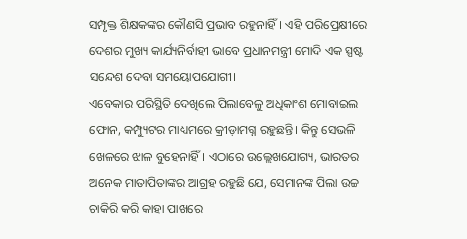ସମ୍ପୃକ୍ତ ଶିକ୍ଷକଙ୍କର କୌଣସି ପ୍ରଭାବ ରହୁନାହିଁ। ଏହି ପରିପ୍ରେକ୍ଷୀରେ ଦେଶର ମୁଖ୍ୟ କାର୍ଯ୍ୟନିର୍ବାହୀ ଭାବେ ପ୍ରଧାନମନ୍ତ୍ରୀ ମୋଦି ଏକ ସ୍ପଷ୍ଟ ସନ୍ଦେଶ ଦେବା ସମୟୋପଯୋଗୀ।
ଏବେକାର ପରିସ୍ଥିତି ଦେଖିଲେ ପିଲାବେଳୁ ଅଧିକାଂଶ ମୋବାଇଲ ଫୋନ, କମ୍ପ୍ୟୁଟର ମାଧ୍ୟମରେ କ୍ରୀଡ଼ାମଗ୍ନ ରହୁଛନ୍ତି। କିନ୍ତୁ ସେଭଳି ଖେଳରେ ଝାଳ ବୁହେନାହିଁ। ଏଠାରେ ଉଲ୍ଲେଖଯୋଗ୍ୟ, ଭାରତର ଅନେକ ମାତାପିତାଙ୍କର ଆଗ୍ରହ ରହୁଛି ଯେ, ସେମାନଙ୍କ ପିଲା ଉଚ୍ଚ ଚାକିରି କରି କାହା ପାଖରେ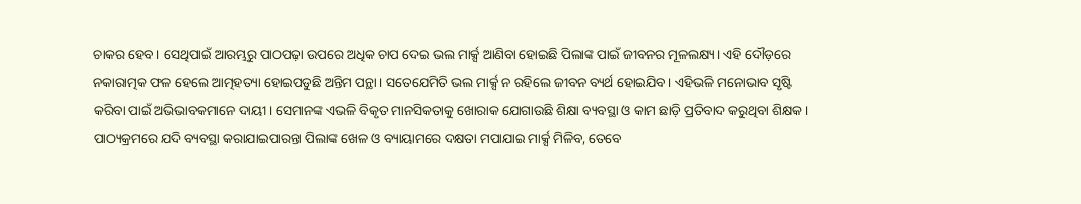ଚାକର ହେବ। ସେଥିପାଇଁ ଆରମ୍ଭରୁ ପାଠପଢ଼ା ଉପରେ ଅଧିକ ଚାପ ଦେଇ ଭଲ ମାର୍କ୍ସ ଆଣିବା ହୋଇଛି ପିଲାଙ୍କ ପାଇଁ ଜୀବନର ମୂଳଲକ୍ଷ୍ୟ। ଏହି ଦୌଡ଼ରେ ନକାରାତ୍ମକ ଫଳ ହେଲେ ଆତ୍ମହତ୍ୟା ହୋଇପଡୁଛି ଅନ୍ତିମ ପନ୍ଥା। ସତେଯେମିତି ଭଲ ମାର୍କ୍ସ ନ ରହିଲେ ଜୀବନ ବ୍ୟର୍ଥ ହୋଇଯିବ। ଏହିଭଳି ମନୋଭାବ ସୃଷ୍ଟି କରିବା ପାଇଁ ଅଭିଭାବକମାନେ ଦାୟୀ। ସେମାନଙ୍କ ଏଭଳି ବିକୃତ ମାନସିକତାକୁ ଖୋରାକ ଯୋଗାଉଛି ଶିକ୍ଷା ବ୍ୟବସ୍ଥା ଓ କାମ ଛାଡ଼ି ପ୍ରତିବାଦ କରୁଥିବା ଶିକ୍ଷକ। ପାଠ୍ୟକ୍ରମରେ ଯଦି ବ୍ୟବସ୍ଥା କରାଯାଇପାରନ୍ତା ପିଲାଙ୍କ ଖେଳ ଓ ବ୍ୟାୟାମରେ ଦକ୍ଷତା ମପାଯାଇ ମାର୍କ୍ସ ମିଳିବ, ତେବେ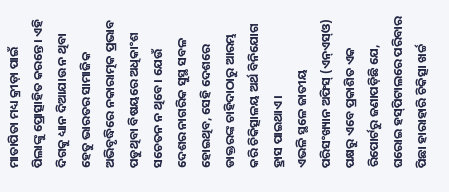ମାତାପିତା ମଧ୍ୟ କ୍ରୀଡ଼ା ପାଇଁ ପିଲାଙ୍କୁ ପ୍ରୋତ୍ସାହିତ କରନ୍ତେ। ଏହି ଦିଗକୁ ଧ୍ୟାନ ଦିଆଯାଉ ନ ଥିବା ହେତୁ ଭାରତର ସାମାଜିକ ଅଭିବୃଦ୍ଧିରେ ନକାରାତ୍ମକ ପ୍ରଭାବ ପଡୁଥିବା ବିଷୟରେ ଅଧିକାଂଶ ସଚେତନ ନ ଥିବେ। ଯେଉଁ ଦେଶର ନାଗରିକ ସୁସ୍ଥ ସବଳ ହୋଇଥିବ, ସେହି ଦେଶରେ ଡାକ୍ତରଙ୍କ ଚାହିଦାଠାରୁ ଆରମ୍ଭ କରି ଚିକିତ୍ସାଳୟ ଅର୍ଥ ବିନିଯୋଗ ହ୍ରାସ ପାଇଥାଏ।
ଏଭଳି ସ୍ଥଳେ ଜାତୀୟ ପରିସଂଖ୍ୟାନ ଅଫିସ୍‌ (ଏନ୍‌ଏସ୍‌ଓ) ପକ୍ଷରୁ ଏବେ ପ୍ରକାଶିତ ଏକ ରିପୋର୍ଟରୁ ଜଣାପଡ଼ିଛି ଯେ, ଘରୋଇ ହସ୍‌ପିଟାଲରେ ପରିବାର ପିଛା ହାରାହାରି ଚିକିତ୍ସା ଖର୍ଚ୍ଚ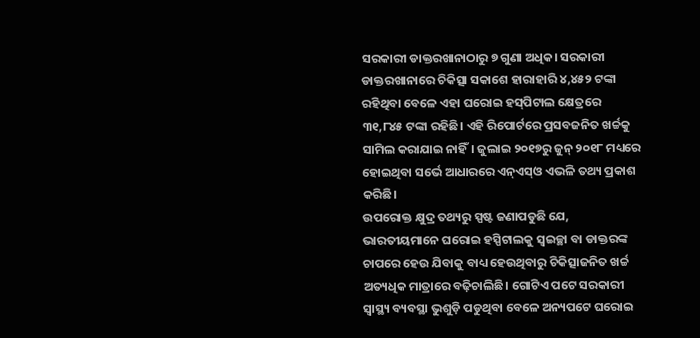ସରକାରୀ ଡାକ୍ତରଖାନାଠାରୁ ୭ ଗୁଣା ଅଧିକ। ସରକାରୀ ଡାକ୍ତରଖାନାରେ ଚିକିତ୍ସା ସକାଶେ ହାରାହାରି ୪,୪୫୨ ଟଙ୍କା ରହିଥିବା ବେଳେ ଏହା ଘରୋଇ ହସ୍‌ପିଟାଲ କ୍ଷେତ୍ରରେ ୩୧,୮୪୫ ଟଙ୍କା ରହିଛି। ଏହି ରିପୋର୍ଟରେ ପ୍ରସବଜନିତ ଖର୍ଚ୍ଚକୁ ସାମିଲ କରାଯାଇ ନାହିଁ। ଜୁଲାଇ ୨୦୧୭ରୁ ଜୁନ୍‌ ୨୦୧୮ ମଧ୍ୟରେ ହୋଇଥିବା ସର୍ଭେ ଆଧାରରେ ଏନ୍‌ଏସ୍‌ଓ ଏଭଳି ତଥ୍ୟ ପ୍ରକାଶ କରିଛି।
ଉପରୋକ୍ତ କ୍ଷୁଦ୍ର ତଥ୍ୟରୁ ସ୍ପଷ୍ଟ ଜଣାପଡୁଛି ଯେ, ଭାରତୀୟମାନେ ଘରୋଇ ହସ୍ପିଟାଲକୁ ସ୍ବଇଚ୍ଛା ବା ଡାକ୍ତରଙ୍କ ଚାପରେ ହେଉ ଯିବାକୁ ବାଧ୍ୟ ହେଉଥିବାରୁ ଚିକିତ୍ସାଜନିତ ଖର୍ଚ୍ଚ ଅତ୍ୟଧିକ ମାତ୍ରାରେ ବଢ଼ିଚାଲିଛି। ଗୋଟିଏ ପଟେ ସରକାରୀ ସ୍ବାସ୍ଥ୍ୟ ବ୍ୟବସ୍ଥା ଭୁଶୁଡ଼ି ପଡୁଥିବା ବେଳେ ଅନ୍ୟପଟେ ଘରୋଇ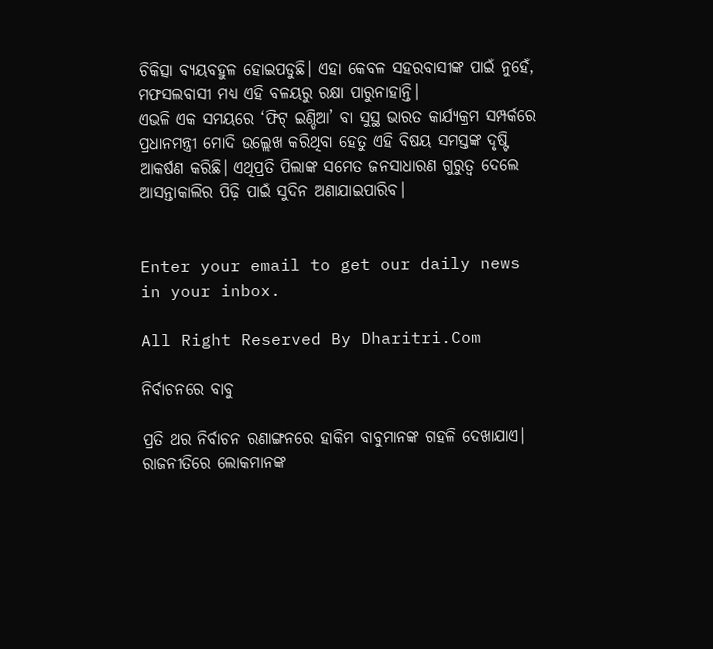ଚିକିତ୍ସା ବ୍ୟୟବହୁଳ ହୋଇପଡୁଛି। ଏହା କେବଳ ସହରବାସୀଙ୍କ ପାଇଁ ନୁହେଁ, ମଫସଲବାସୀ ମଧ୍ୟ ଏହି ବଳୟରୁ ରକ୍ଷା ପାରୁନାହାନ୍ତି।
ଏଭଳି ଏକ ସମୟରେ ‘ଫିଟ୍‌ ଇଣ୍ଡିଆ’ ବା ସୁସ୍ଥ ଭାରତ କାର୍ଯ୍ୟକ୍ରମ ସମ୍ପର୍କରେ ପ୍ରଧାନମନ୍ତ୍ରୀ ମୋଦି ଉଲ୍ଲେଖ କରିଥିବା ହେତୁ ଏହି ବିଷୟ ସମସ୍ତଙ୍କ ଦୃଷ୍ଟି ଆକର୍ଷଣ କରିଛି। ଏଥିପ୍ରତି ପିଲାଙ୍କ ସମେତ ଜନସାଧାରଣ ଗୁରୁତ୍ୱ ଦେଲେ ଆସନ୍ତାକାଲିର ପିଢ଼ି ପାଇଁ ସୁଦିନ ଅଣାଯାଇପାରିବ।


Enter your email to get our daily news in your inbox.

All Right Reserved By Dharitri.Com

ନିର୍ବାଚନରେ ବାବୁ

ପ୍ରତି ଥର ନିର୍ବାଚନ ରଣାଙ୍ଗନରେ ହାକିମ ବାବୁମାନଙ୍କ ଗହଳି ଦେଖାଯାଏ। ରାଜନୀତିରେ ଲୋକମାନଙ୍କ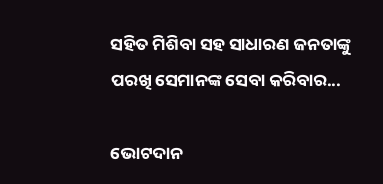ସହିତ ମିଶିବା ସହ ସାଧାରଣ ଜନତାଙ୍କୁ ପରଖି ସେମାନଙ୍କ ସେବା କରିବାର...

ଭୋଟଦାନ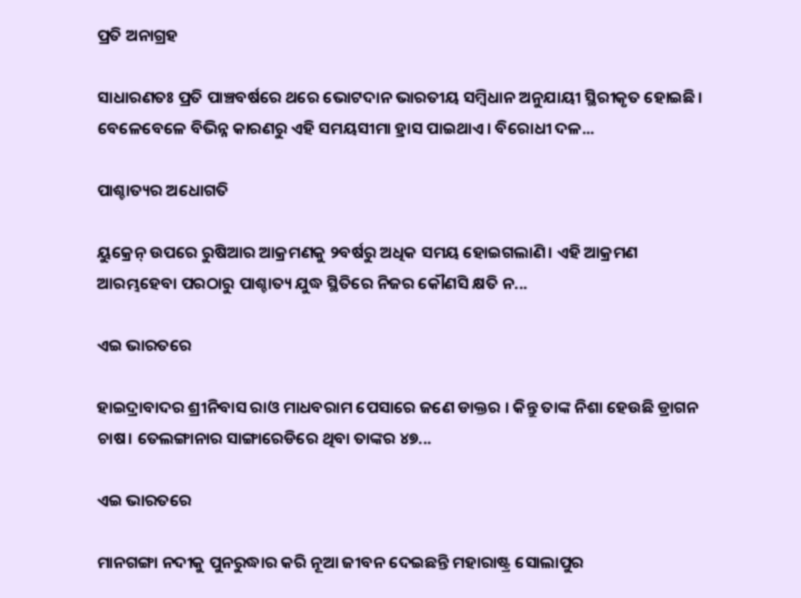ପ୍ରତି ଅନାଗ୍ରହ

ସାଧାରଣତଃ ପ୍ରତି ପାଞ୍ଚବର୍ଷରେ ଥରେ ଭୋଟଦାନ ଭାରତୀୟ ସମ୍ବିଧାନ ଅନୁଯାୟୀ ସ୍ଥିରୀକୃତ ହୋଇଛି। ବେଳେବେଳେ ବିଭିନ୍ନ କାରଣରୁ ଏହି ସମୟସୀମା ହ୍ରାସ ପାଇଥାଏ। ବିରୋଧୀ ଦଳ...

ପାଶ୍ଚାତ୍ୟର ଅଧୋଗତି

ୟୁକ୍ରେନ୍‌ ଉପରେ ରୁଷିଆର ଆକ୍ରମଣକୁ ୨ବର୍ଷରୁ ଅଧିକ ସମୟ ହୋଇଗଲାଣି। ଏହି ଆକ୍ରମଣ ଆରମ୍ଭହେବା ପରଠାରୁ ପାଶ୍ଚାତ୍ୟ ଯୁଦ୍ଧ ସ୍ଥିତିରେ ନିଜର କୌଣସି କ୍ଷତି ନ...

ଏଇ ଭାରତରେ

ହାଇଦ୍ରାବାଦର ଶ୍ରୀନିବାସ ରାଓ ମାଧବରାମ ପେସାରେ ଜଣେ ଡାକ୍ତର । କିନ୍ତୁ ତାଙ୍କ ନିଶା ହେଉଛି ଡ୍ରାଗନ ଚାଷ। ତେଲଙ୍ଗାନାର ସାଙ୍ଗାରେଡିରେ ଥିବା ତାଙ୍କର ୪୭...

ଏଇ ଭାରତରେ

ମାନଗଙ୍ଗା ନଦୀକୁ ପୁନରୁଦ୍ଧାର କରି ନୂଆ ଜୀବନ ଦେଇଛନ୍ତି ମହାରାଷ୍ଟ୍ର ସୋଲାପୁର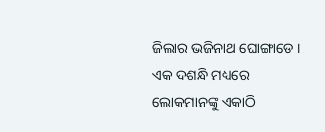ଜିଲାର ଭଜିନାଥ ଘୋଙ୍ଗାଡେ । ଏକ ଦଶନ୍ଧି ମଧ୍ୟରେ ଲୋକମାନଙ୍କୁ ଏକାଠି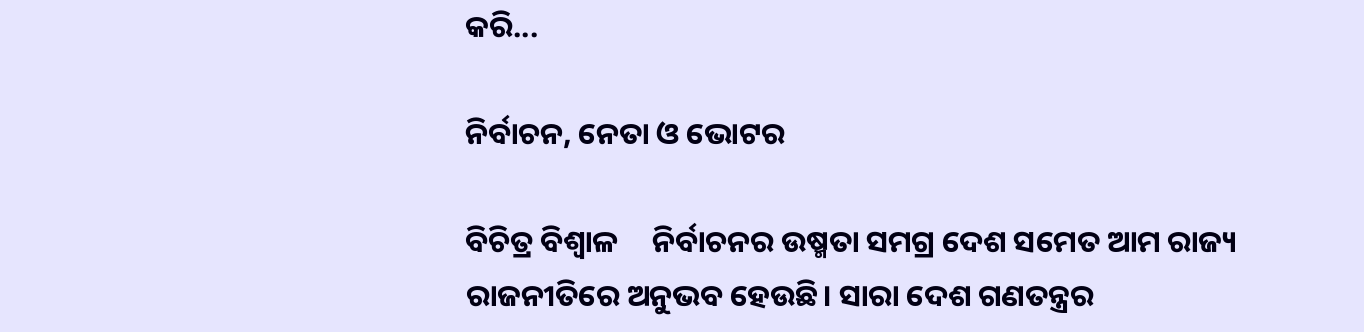କରି...

ନିର୍ବାଚନ, ନେତା ଓ ଭୋଟର

ବିଚିତ୍ର ବିଶ୍ୱାଳ     ନିର୍ବାଚନର ଉଷ୍ମତା ସମଗ୍ର ଦେଶ ସମେତ ଆମ ରାଜ୍ୟ ରାଜନୀତିରେ ଅନୁଭବ ହେଉଛି। ସାରା ଦେଶ ଗଣତନ୍ତ୍ରର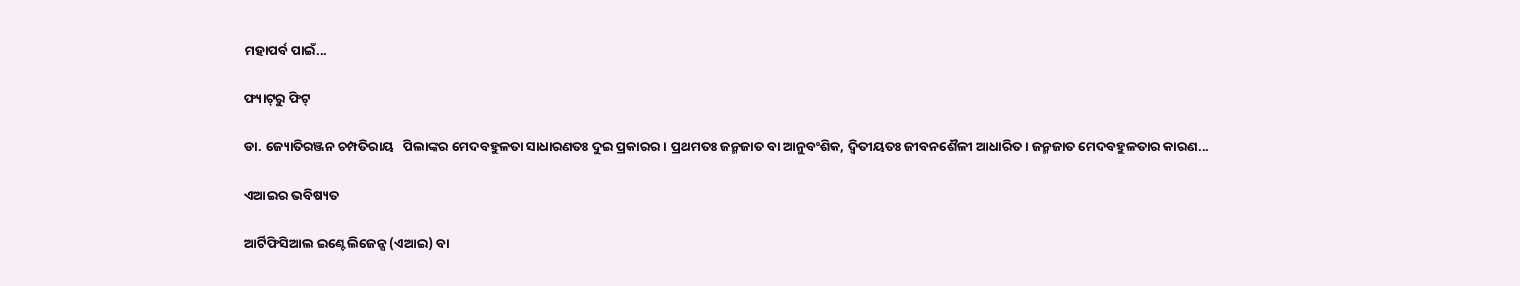ମହାପର୍ବ ପାଇଁ...

ଫ୍ୟାଟ୍‌ରୁ ଫିଟ୍‌

ଡା. ଜ୍ୟୋତିରଞ୍ଜନ ଚମ୍ପତିରାୟ   ପିଲାଙ୍କର ମେଦବହୁଳତା ସାଧାରଣତଃ ଦୁଇ ପ୍ରକାରର। ପ୍ରଥମତଃ ଜନ୍ମଜାତ ବା ଆନୁବଂଶିକ, ଦ୍ୱିତୀୟତଃ ଜୀବନଶୈଳୀ ଆଧାରିତ। ଜନ୍ମଜାତ ମେଦବହୁଳତାର କାରଣ...

ଏଆଇର ଭବିଷ୍ୟତ

ଆର୍ଟିଫିସିଆଲ ଇଣ୍ଟେଲିଜେନ୍ସ (ଏଆଇ) ବା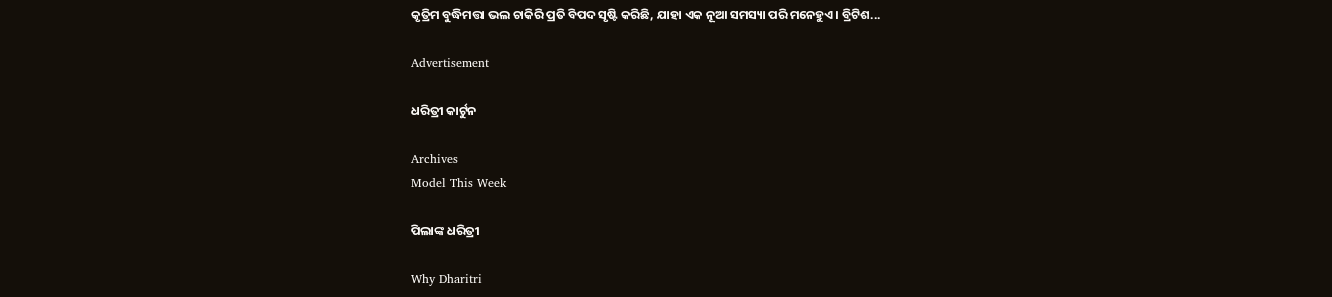କୃତ୍ରିମ ବୁଦ୍ଧିମତ୍ତା ଭଲ ଚାକିରି ପ୍ରତି ବିପଦ ସୃଷ୍ଟି କରିଛି, ଯାହା ଏକ ନୂଆ ସମସ୍ୟା ପରି ମନେହୁଏ। ବ୍ରିଟିଶ...

Advertisement

ଧରିତ୍ରୀ କାର୍ଟୁନ

Archives
Model This Week

ପିଲାଙ୍କ ଧରିତ୍ରୀ

Why Dharitri